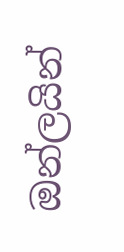ඔන්ලයින්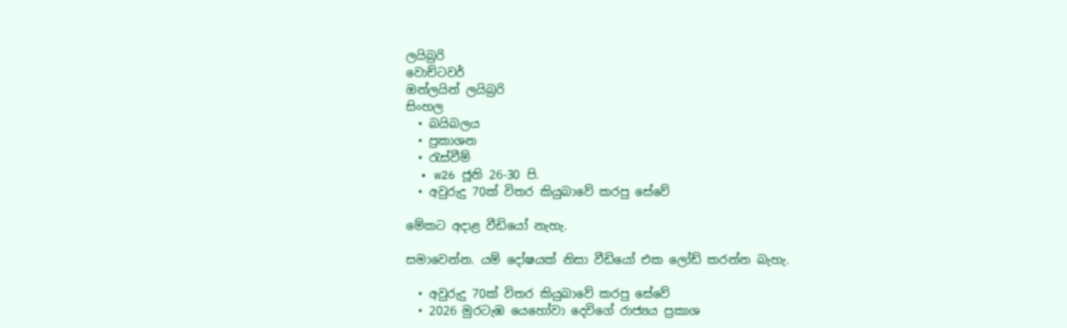ලයිබ්‍රරි
වොච්ටවර්
ඔන්ලයින් ලයිබ්‍රරි
සිංහල
  • බයිබලය
  • ප්‍රකාශන
  • රැස්වීම්
  • w26 ජූනි 26-30 පි.
  • අවුරුදු 70ක් විතර කියුබාවේ කරපු සේවේ

මේකට අදාළ වීඩියෝ නැහැ.

සමාවෙන්න. යම් දෝෂයක් නිසා වීඩියෝ එක ලෝඩ් කරන්න බැහැ.

  • අවුරුදු 70ක් විතර කියුබාවේ කරපු සේවේ
  • 2026 මුරටැඹ යෙහෝවා දෙවිගේ රාජ්‍යය ප්‍රකාශ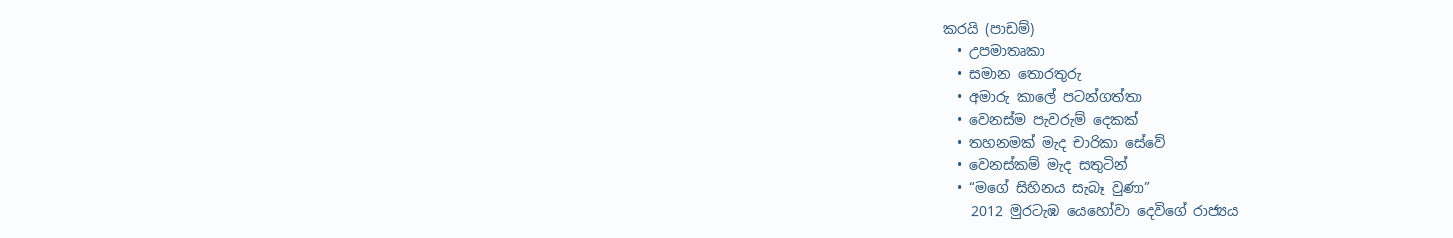කරයි (පාඩම්)
  • උපමාතෘකා
  • සමාන තොරතුරු
  • අමාරු කාලේ පටන්ගත්තා
  • වෙනස්ම පැවරුම් දෙකක්
  • තහනමක් මැද චාරිකා සේවේ
  • වෙනස්කම් මැද සතුටින්
  • “මගේ සිහිනය සැබෑ වුණා”
    2012 මුරටැඹ යෙහෝවා දෙවිගේ රාජ්‍යය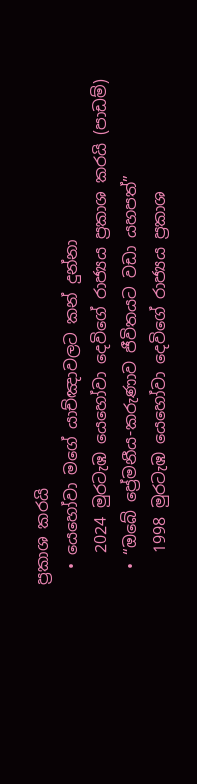ප්‍රකාශ කරයි
  • යෙහෝවා මගේ යාච්ඤාවලට කන් දුන්නා
    2024 මුරටැඹ යෙහෝවා දෙවිගේ රාජ්‍යය ප්‍රකාශ කරයි (පාඩම්)
  • “ඔබේ ප්‍රේමනීය-කරුණාව ජීවිතයට වඩා යහපත්”
    1998 මුරටැඹ යෙහෝවා දෙවිගේ රාජ්‍යය ප්‍රකාශ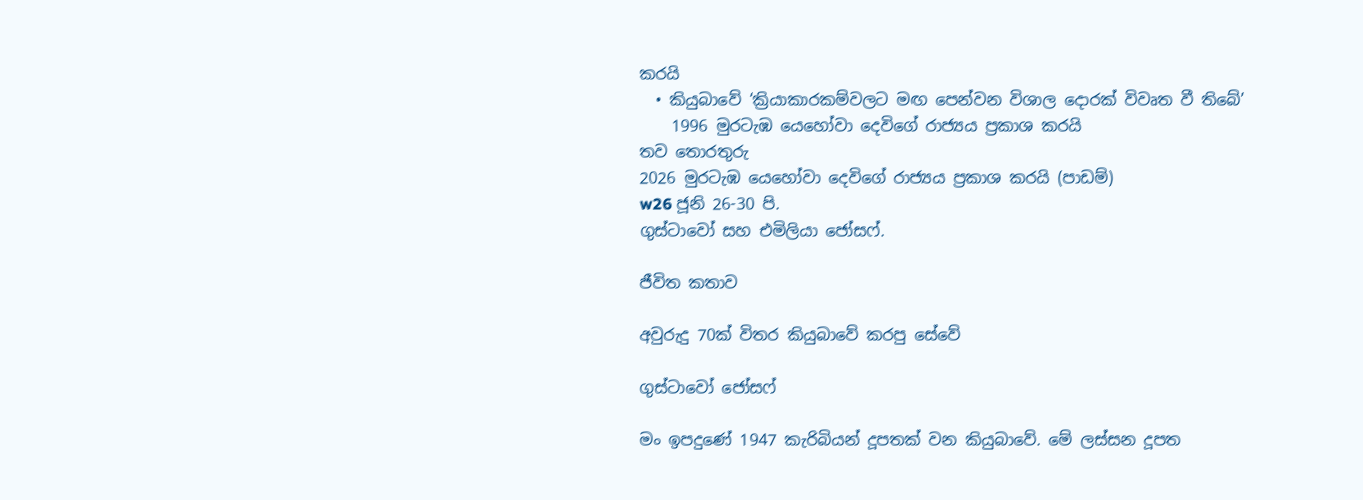කරයි
  • කියුබාවේ ‘ක්‍රියාකාරකම්වලට මඟ පෙන්වන විශාල දොරක් විවෘත වී තිබේ’
    1996 මුරටැඹ යෙහෝවා දෙවිගේ රාජ්‍යය ප්‍රකාශ කරයි
තව තොරතුරු
2026 මුරටැඹ යෙහෝවා දෙවිගේ රාජ්‍යය ප්‍රකාශ කරයි (පාඩම්)
w26 ජූනි 26-30 පි.
ගුස්ටාවෝ සහ එමිලියා ජෝසෆ්.

ජීවිත කතාව

අවුරුදු 70ක් විතර කියුබාවේ කරපු සේවේ

ගුස්ටාවෝ ජෝසෆ්

මං ඉපදුණේ 1947 කැරිබියන් දූපතක් වන කියුබාවේ. මේ ලස්සන දූපත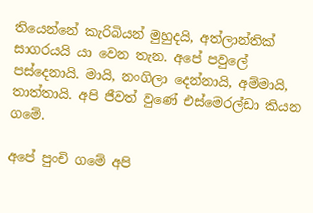තියෙන්නේ කැරිබියන් මුහුදයි, අත්ලාන්තික් සාගරයයි යා වෙන තැන. අපේ පවුලේ පස්දෙනායි. මායි, නංගිලා දෙන්නායි, අම්මායි, තාත්තායි. අපි ජීවත් වුණේ එස්මෙරල්ඩා කියන ගමේ.

අපේ පුංචි ගමේ අපි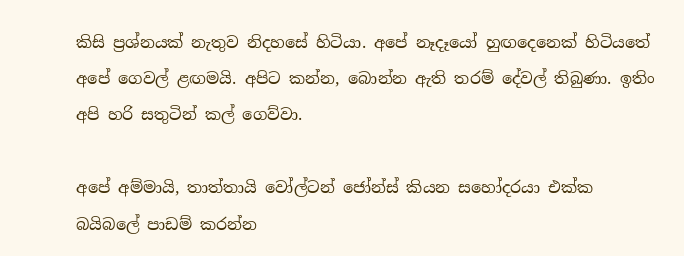කිසි ප්‍රශ්නයක් නැතුව නිදහසේ හිටියා. අපේ නෑදෑයෝ හුඟදෙනෙක් හිටියතේ අපේ ගෙවල් ළඟමයි. අපිට කන්න, බොන්න ඇති තරම් දේවල් තිබුණා. ඉතිං අපි හරි සතුටින් කල් ගෙව්වා.

අපේ අම්මායි, තාත්තායි වෝල්ටන් ජෝන්ස් කියන සහෝදරයා එක්ක බයිබලේ පාඩම් කරන්න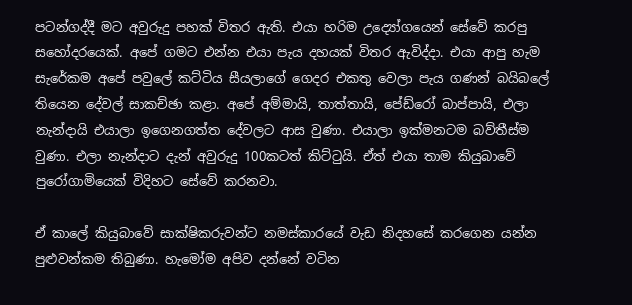පටන්ගද්දී මට අවුරුදු පහක් විතර ඇති. එයා හරිම උද්‍යෝගයෙන් සේවේ කරපු සහෝදරයෙක්. අපේ ගමට එන්න එයා පැය දහයක් විතර ඇවිද්දා. එයා ආපු හැම සැරේකම අපේ පවුලේ කට්ටිය සීයලාගේ ගෙදර එකතු වෙලා පැය ගණන් බයිබලේ තියෙන දේවල් සාකච්ඡා කළා. අපේ අම්මායි, තාත්තායි, පේඩ්රෝ බාප්පායි, එලා නැන්දායි එයාලා ඉගෙනගත්ත දේවලට ආස වුණා. එයාලා ඉක්මනටම බව්තීස්ම වුණා. එලා නැන්දාට දැන් අවුරුදු 100කටත් කිට්ටුයි. ඒත් එයා තාම කියුබාවේ පුරෝගාමියෙක් විදිහට සේවේ කරනවා.

ඒ කාලේ කියුබාවේ සාක්ෂිකරුවන්ට නමස්කාරයේ වැඩ නිදහසේ කරගෙන යන්න පුළුවන්කම තිබුණා. හැමෝම අපිව දන්නේ වටින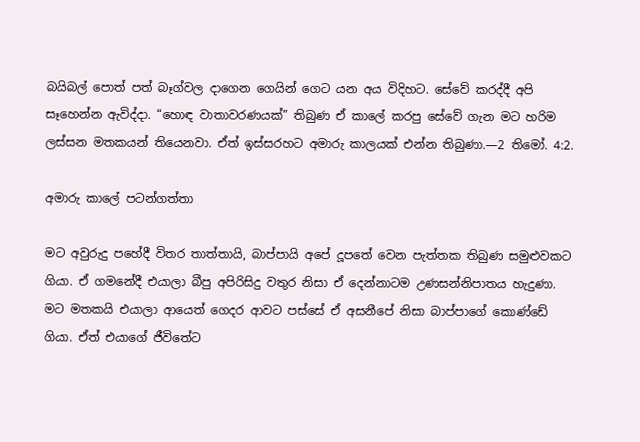බයිබල් පොත් පත් බෑග්වල දාගෙන ගෙයින් ගෙට යන අය විදිහට. සේවේ කරද්දී අපි සෑහෙන්න ඇවිද්දා. “හොඳ වාතාවරණයක්” තිබුණ ඒ කාලේ කරපු සේවේ ගැන මට හරිම ලස්සන මතකයන් තියෙනවා. ඒත් ඉස්සරහට අමාරු කාලයක් එන්න තිබුණා.—2 තිමෝ. 4:2.

අමාරු කාලේ පටන්ගත්තා

මට අවුරුදු පහේදී විතර තාත්තායි, බාප්පායි අපේ දූපතේ වෙන පැත්තක තිබුණ සමුළුවකට ගියා. ඒ ගමනේදී එයාලා බීපු අපිරිසිදු වතුර නිසා ඒ දෙන්නාටම උණසන්නිපාතය හැදුණා. මට මතකයි එයාලා ආයෙත් ගෙදර ආවට පස්සේ ඒ අසනීපේ නිසා බාප්පාගේ කොණ්ඩේ ගියා. ඒත් එයාගේ ජීවිතේට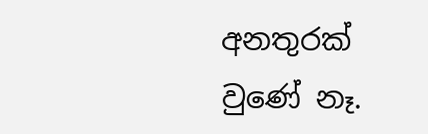අනතුරක් වුණේ නෑ.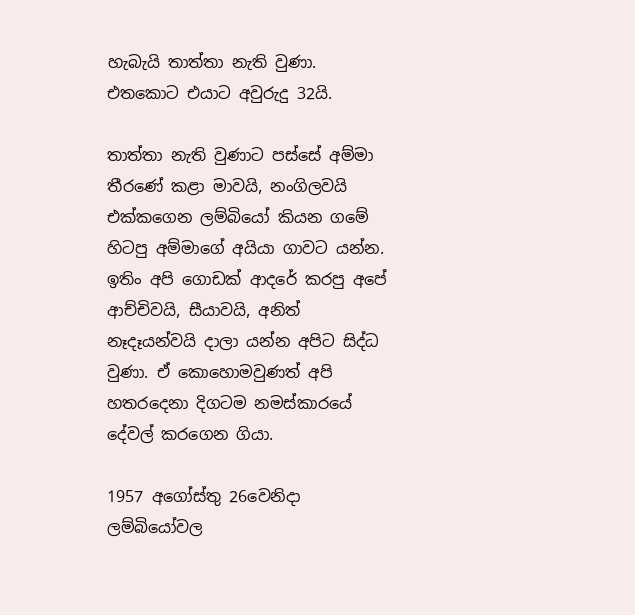හැබැයි තාත්තා නැති වුණා. එතකොට එයාට අවුරුදු 32යි.

තාත්තා නැති වුණාට පස්සේ අම්මා තීරණේ කළා මාවයි, නංගිලවයි එක්කගෙන ලම්බියෝ කියන ගමේ හිටපු අම්මාගේ අයියා ගාවට යන්න. ඉතිං අපි ගොඩක් ආදරේ කරපු අපේ ආච්චිවයි, සීයාවයි, අනිත් නෑදෑයන්වයි දාලා යන්න අපිට සිද්ධ වුණා. ඒ කොහොමවුණත් අපි හතරදෙනා දිගටම නමස්කාරයේ දේවල් කරගෙන ගියා.

1957 අගෝස්තු 26වෙනිදා ලම්බියෝවල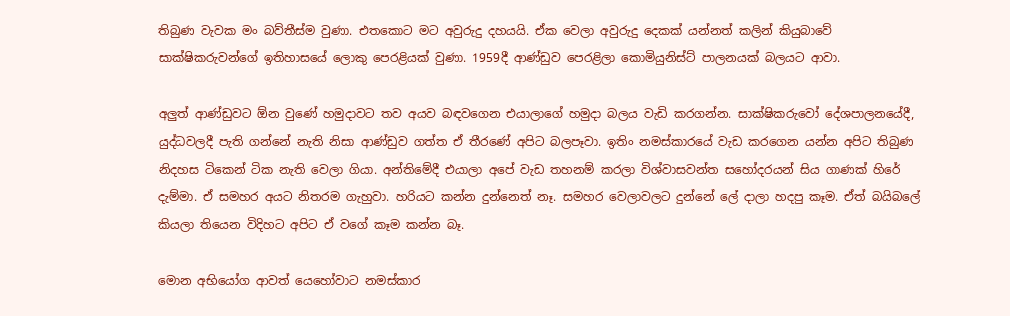තිබුණ වැවක මං බව්තීස්ම වුණා. එතකොට මට අවුරුදු දහයයි. ඒක වෙලා අවුරුදු දෙකක් යන්නත් කලින් කියුබාවේ සාක්ෂිකරුවන්ගේ ඉතිහාසයේ ලොකු පෙරළියක් වුණා. 1959දී ආණ්ඩුව පෙරළිලා කොමියුනිස්ට් පාලනයක් බලයට ආවා.

අලුත් ආණ්ඩුවට ඕන වුණේ හමුදාවට තව අයව බඳවගෙන එයාලාගේ හමුදා බලය වැඩි කරගන්න. සාක්ෂිකරුවෝ දේශපාලනයේදී, යුද්ධවලදී පැති ගන්නේ නැති නිසා ආණ්ඩුව ගත්ත ඒ තීරණේ අපිට බලපෑවා. ඉතිං නමස්කාරයේ වැඩ කරගෙන යන්න අපිට තිබුණ නිදහස ටිකෙන් ටික නැති වෙලා ගියා. අන්තිමේදී එයාලා අපේ වැඩ තහනම් කරලා විශ්වාසවන්ත සහෝදරයන් සිය ගාණක් හිරේ දැම්මා. ඒ සමහර අයට නිතරම ගැහුවා. හරියට කන්න දුන්නෙත් නෑ. සමහර වෙලාවලට දුන්නේ ලේ දාලා හදපු කෑම. ඒත් බයිබලේ කියලා තියෙන විදිහට අපිට ඒ වගේ කෑම කන්න බෑ.

මොන අභියෝග ආවත් යෙහෝවාට නමස්කාර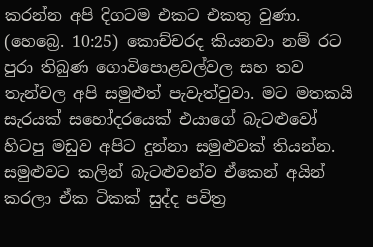කරන්න අපි දිගටම එකට එකතු වුණා. (හෙබ්‍රෙ. 10:25) කොච්චරද කියනවා නම් රට පුරා තිබුණ ගොවිපොළවල්වල සහ තව තැන්වල අපි සමුළුත් පැවැත්වුවා. මට මතකයි සැරයක් සහෝදරයෙක් එයාගේ බැටළුවෝ හිටපු මඩුව අපිට දුන්නා සමුළුවක් තියන්න. සමුළුවට කලින් බැටළුවන්ව ඒකෙන් අයින් කරලා ඒක ටිකක් සුද්ද පවිත්‍ර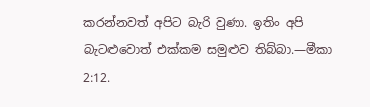කරන්නවත් අපිට බැරි වුණා. ඉතිං අපි බැටළුවොත් එක්කම සමුළුව තිබ්බා.—මීකා 2:12.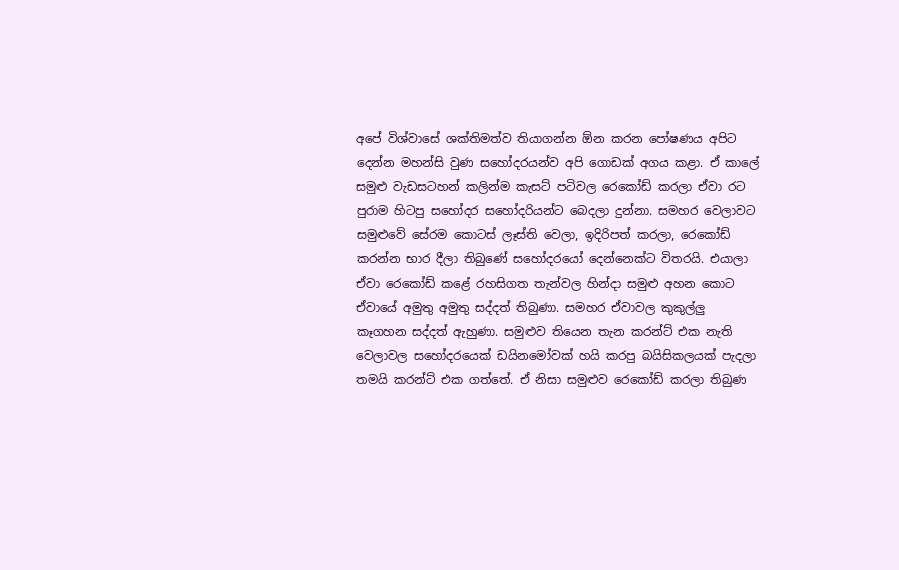අපේ විශ්වාසේ ශක්තිමත්ව තියාගන්න ඕන කරන පෝෂණය අපිට දෙන්න මහන්සි වුණ සහෝදරයන්ව අපි ගොඩක් අගය කළා. ඒ කාලේ සමුළු වැඩසටහන් කලින්ම කැසට් පටිවල රෙකෝඩ් කරලා ඒවා රට පුරාම හිටපු සහෝදර සහෝදරියන්ට බෙදලා දුන්නා. සමහර වෙලාවට සමුළුවේ සේරම කොටස් ලෑස්ති වෙලා, ඉදිරිපත් කරලා, රෙකෝඩ් කරන්න භාර දීලා තිබුණේ සහෝදරයෝ දෙන්නෙක්ට විතරයි. එයාලා ඒවා රෙකෝඩ් කළේ රහසිගත තැන්වල හින්දා සමුළු අහන කොට ඒවායේ අමුතු අමුතු සද්දත් තිබුණා. සමහර ඒවාවල කුකුල්ලු කෑගහන සද්දත් ඇහුණා. සමුළුව තියෙන තැන කරන්ට් එක නැති වෙලාවල සහෝදරයෙක් ඩයිනමෝවක් හයි කරපු බයිසිකලයක් පැදලා තමයි කරන්ට් එක ගත්තේ. ඒ නිසා සමුළුව රෙකෝඩ් කරලා තිබුණ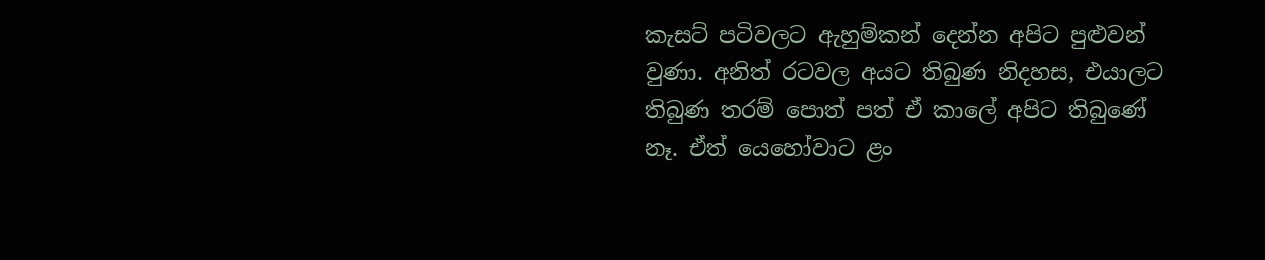කැසට් පටිවලට ඇහුම්කන් දෙන්න අපිට පුළුවන් වුණා. අනිත් රටවල අයට තිබුණ නිදහස, එයාලට තිබුණ තරම් පොත් පත් ඒ කාලේ අපිට තිබුණේ නෑ. ඒත් යෙහෝවාට ළං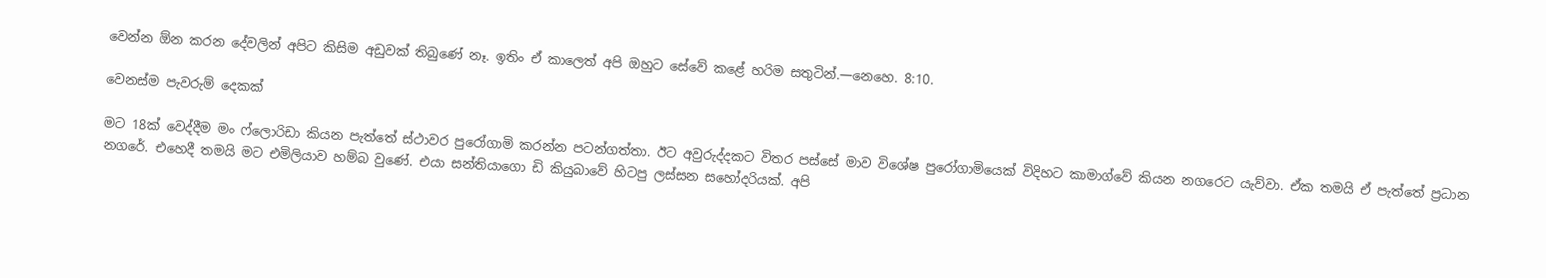වෙන්න ඕන කරන දේවලින් අපිට කිසිම අඩුවක් තිබුණේ නෑ. ඉතිං ඒ කාලෙත් අපි ඔහුට සේවේ කළේ හරිම සතුටින්.—නෙහෙ. 8:10.

වෙනස්ම පැවරුම් දෙකක්

මට 18ක් වෙද්දීම මං ෆ්ලොරිඩා කියන පැත්තේ ස්ථාවර පුරෝගාමි කරන්න පටන්ගත්තා. ඊට අවුරුද්දකට විතර පස්සේ මාව විශේෂ පුරෝගාමියෙක් විදිහට කාමාග්වේ කියන නගරෙට යැව්වා. ඒක තමයි ඒ පැත්තේ ප්‍රධාන නගරේ. එහෙදී තමයි මට එමිලියාව හම්බ වුණේ. එයා සන්තියාගො ඩි කියුබාවේ හිටපු ලස්සන සහෝදරියක්. අපි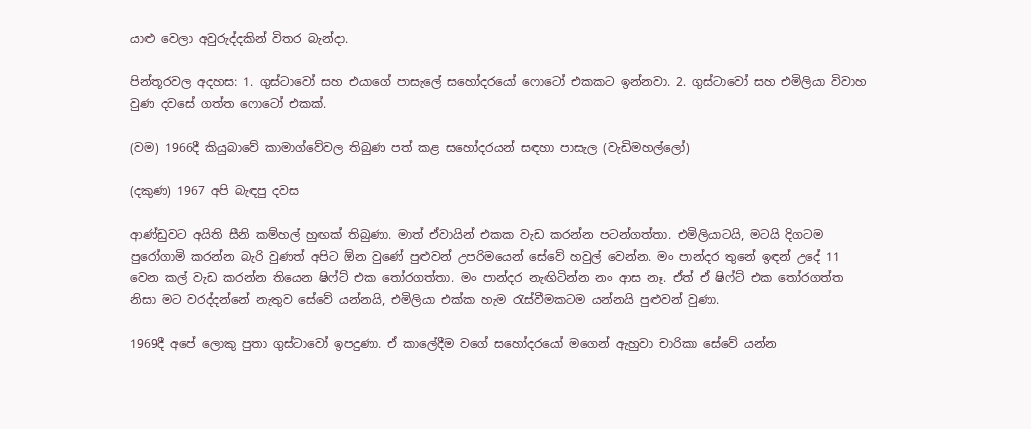යාළු වෙලා අවුරුද්දකින් විතර බැන්දා.

පින්තූරවල අදහස: 1. ගුස්ටාවෝ සහ එයාගේ පාසැලේ සහෝදරයෝ ෆොටෝ එකකට ඉන්නවා. 2. ගුස්ටාවෝ සහ එමිලියා විවාහ වුණ දවසේ ගත්ත ෆොටෝ එකක්.

(වම) 1966දී කියුබාවේ කාමාග්වේවල තිබුණ පත් කළ සහෝදරයන් සඳහා පාසැල (වැඩිමහල්ලෝ)

(දකුණ) 1967 අපි බැඳපු දවස

ආණ්ඩුවට අයිති සීනි කම්හල් හුඟක් තිබුණා. මාත් ඒවායින් එකක වැඩ කරන්න පටන්ගත්තා. එමිලියාටයි, මටයි දිගටම පුරෝගාමි කරන්න බැරි වුණත් අපිට ඕන වුණේ පුළුවන් උපරිමයෙන් සේවේ හවුල් වෙන්න. මං පාන්දර තුනේ ඉඳන් උදේ 11 වෙන කල් වැඩ කරන්න තියෙන ෂිෆ්ට් එක තෝරගත්තා. මං පාන්දර නැඟිටින්න නං ආස නෑ. ඒත් ඒ ෂිෆ්ට් එක තෝරගත්ත නිසා මට වරද්දන්නේ නැතුව සේවේ යන්නයි, එමිලියා එක්ක හැම රැස්වීමකටම යන්නයි පුළුවන් වුණා.

1969දී අපේ ලොකු පුතා ගුස්ටාවෝ ඉපදුණා. ඒ කාලේදීම වගේ සහෝදරයෝ මගෙන් ඇහුවා චාරිකා සේවේ යන්න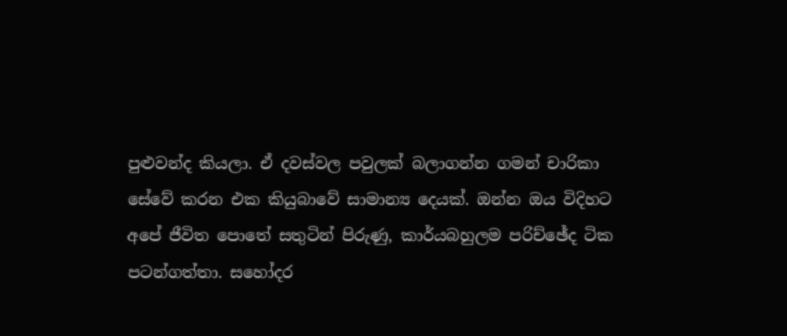පුළුවන්ද කියලා. ඒ දවස්වල පවුලක් බලාගන්න ගමන් චාරිකා සේවේ කරන එක කියුබාවේ සාමාන්‍ය දෙයක්. ඔන්න ඔය විදිහට අපේ ජීවිත පොතේ සතුටින් පිරුණු, කාර්යබහුලම පරිච්ඡේද ටික පටන්ගත්තා. සහෝදර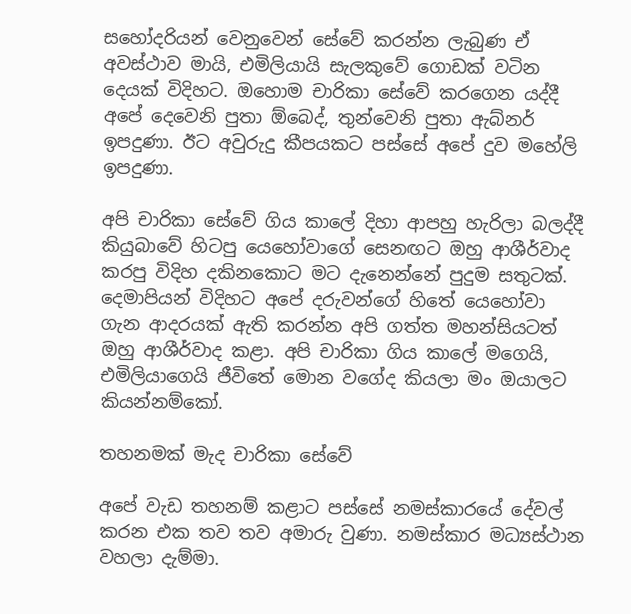සහෝදරියන් වෙනුවෙන් සේවේ කරන්න ලැබුණ ඒ අවස්ථාව මායි, එමිලියායි සැලකුවේ ගොඩක් වටින දෙයක් විදිහට. ඔහොම චාරිකා සේවේ කරගෙන යද්දී අපේ දෙවෙනි පුතා ඕබෙද්, තුන්වෙනි පුතා ඇබ්නර් ඉපදුණා. ඊට අවුරුදු කීපයකට පස්සේ අපේ දුව මහේලි ඉපදුණා.

අපි චාරිකා සේවේ ගිය කාලේ දිහා ආපහු හැරිලා බලද්දී කියුබාවේ හිටපු යෙහෝවාගේ සෙනඟට ඔහු ආශීර්වාද කරපු විදිහ දකිනකොට මට දැනෙන්නේ පුදුම සතුටක්. දෙමාපියන් විදිහට අපේ දරුවන්ගේ හිතේ යෙහෝවා ගැන ආදරයක් ඇති කරන්න අපි ගත්ත මහන්සියටත් ඔහු ආශීර්වාද කළා. අපි චාරිකා ගිය කාලේ මගෙයි, එමිලියාගෙයි ජීවිතේ මොන වගේද කියලා මං ඔයාලට කියන්නම්කෝ.

තහනමක් මැද චාරිකා සේවේ

අපේ වැඩ තහනම් කළාට පස්සේ නමස්කාරයේ දේවල් කරන එක තව තව අමාරු වුණා. නමස්කාර මධ්‍යස්ථාන වහලා දැම්මා.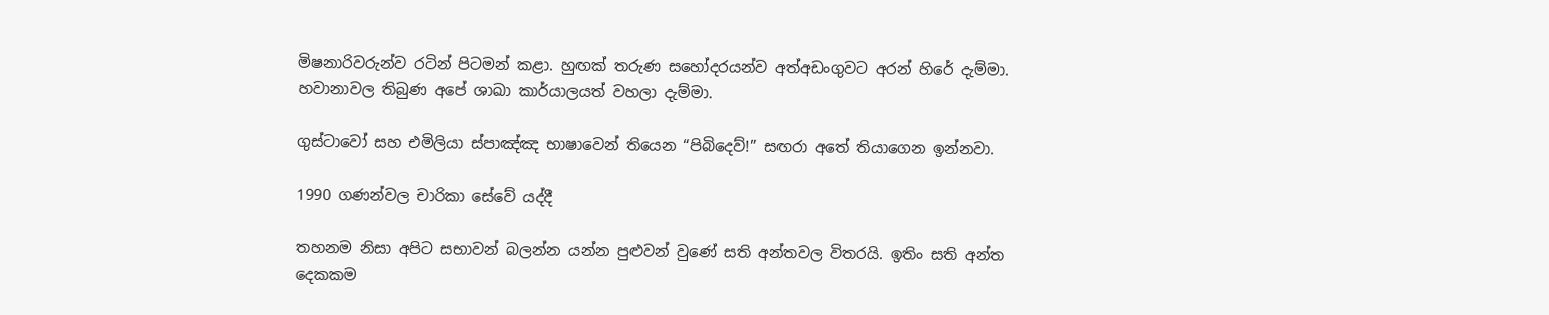මිෂනාරිවරුන්ව රටින් පිටමන් කළා. හුඟක් තරුණ සහෝදරයන්ව අත්අඩංගුවට අරන් හිරේ දැම්මා. හවානාවල තිබුණ අපේ ශාඛා කාර්යාලයත් වහලා දැම්මා.

ගුස්ටාවෝ සහ එමිලියා ස්පාඤ්ඤ භාෂාවෙන් තියෙන “පිබිදෙව්!” සඟරා අතේ තියාගෙන ඉන්නවා.

1990 ගණන්වල චාරිකා සේවේ යද්දී

තහනම නිසා අපිට සභාවන් බලන්න යන්න පුළුවන් වුණේ සති අන්තවල විතරයි. ඉතිං සති අන්ත දෙකකම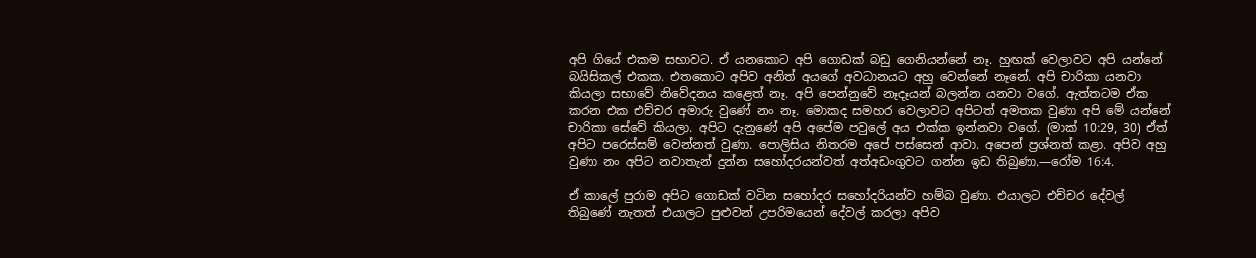අපි ගියේ එකම සභාවට. ඒ යනකොට අපි ගොඩක් බඩු ගෙනියන්නේ නෑ. හුඟක් වෙලාවට අපි යන්නේ බයිසිකල් එකක. එතකොට අපිව අනිත් අයගේ අවධානයට අහු වෙන්නේ නෑනේ. අපි චාරිකා යනවා කියලා සභාවේ නිවේදනය කළෙත් නෑ. අපි පෙන්නුවේ නෑදෑයන් බලන්න යනවා වගේ. ඇත්තටම ඒක කරන එක එච්චර අමාරු වුණේ නං නෑ. මොකද සමහර වෙලාවට අපිටත් අමතක වුණා අපි මේ යන්නේ චාරිකා සේවේ කියලා. අපිට දැනුණේ අපි අපේම පවුලේ අය එක්ක ඉන්නවා වගේ. (මාක් 10:29, 30) ඒත් අපිට පරෙස්සම් වෙන්නත් වුණා. පොලිසිය නිතරම අපේ පස්සෙන් ආවා. අපෙන් ප්‍රශ්නත් කළා. අපිව අහු වුණා නං අපිට නවාතැන් දුන්න සහෝදරයන්වත් අත්අඩංගුවට ගන්න ඉඩ තිබුණා.—රෝම 16:4.

ඒ කාලේ පුරාම අපිට ගොඩක් වටින සහෝදර සහෝදරියන්ව හම්බ වුණා. එයාලට එච්චර දේවල් තිබුණේ නැතත් එයාලට පුළුවන් උපරිමයෙන් දේවල් කරලා අපිව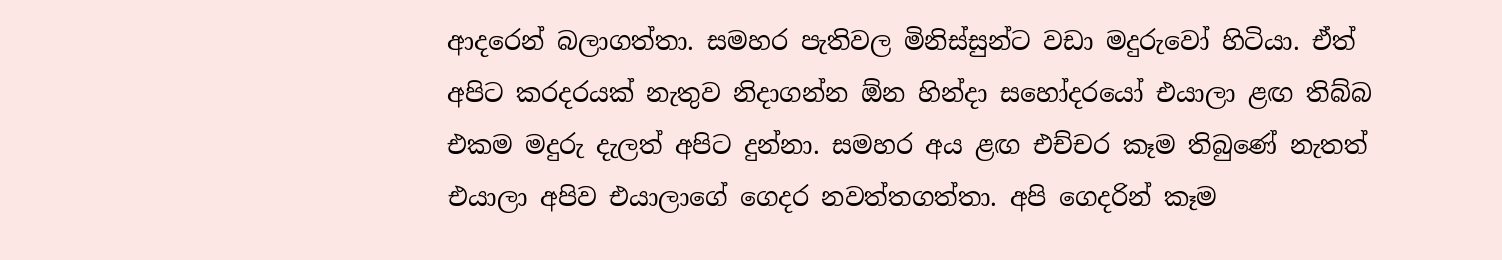ආදරෙන් බලාගත්තා. සමහර පැතිවල මිනිස්සුන්ට වඩා මදුරුවෝ හිටියා. ඒත් අපිට කරදරයක් නැතුව නිදාගන්න ඕන හින්දා සහෝදරයෝ එයාලා ළඟ තිබ්බ එකම මදුරු දැලත් අපිට දුන්නා. සමහර අය ළඟ එච්චර කෑම තිබුණේ නැතත් එයාලා අපිව එයාලාගේ ගෙදර නවත්තගත්තා. අපි ගෙදරින් කෑම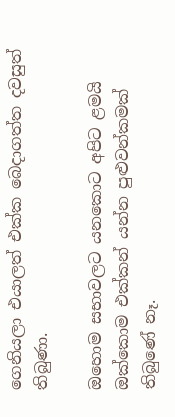ගෙනියලා එයාලත් එක්ක බෙදාගත්ත දවසුත් තිබුණා.

ඔහොම සභාවලට යනකොට අපිට ළමයි ඔක්කොම එක්කන් යන්න පුළුවන්කමක් තිබුණේ නෑ.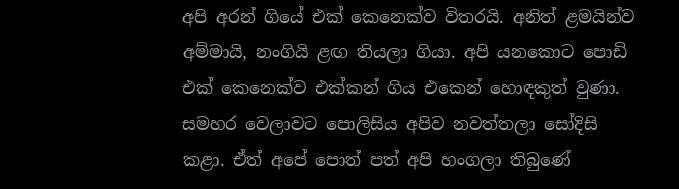අපි අරන් ගියේ එක් කෙනෙක්ව විතරයි. අනිත් ළමයින්ව අම්මායි, නංගියි ළඟ තියලා ගියා. අපි යනකොට පොඩි එක් කෙනෙක්ව එක්කන් ගිය එකෙන් හොඳකුත් වුණා. සමහර වෙලාවට පොලිසිය අපිව නවත්තලා සෝදිසි කළා. ඒත් අපේ පොත් පත් අපි හංගලා තිබුණේ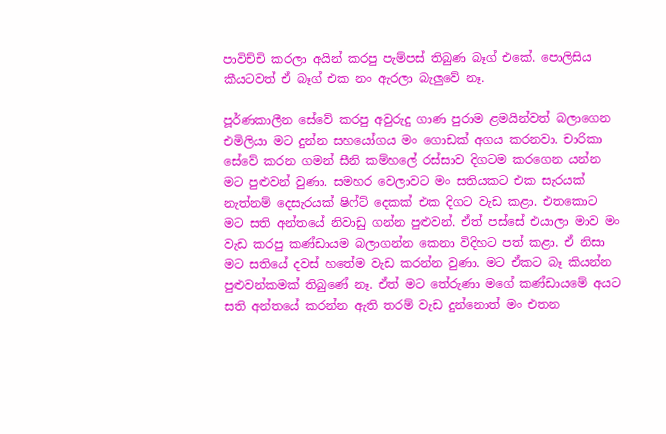පාවිච්චි කරලා අයින් කරපු පැම්පස් තිබුණ බෑග් එකේ. පොලිසිය කීයටවත් ඒ බෑග් එක නං ඇරලා බැලුවේ නෑ.

පූර්ණකාලීන සේවේ කරපු අවුරුදු ගාණ පුරාම ළමයින්වත් බලාගෙන එමිලියා මට දුන්න සහයෝගය මං ගොඩක් අගය කරනවා. චාරිකා සේවේ කරන ගමන් සීනි කම්හලේ රස්සාව දිගටම කරගෙන යන්න මට පුළුවන් වුණා. සමහර වෙලාවට මං සතියකට එක සැරයක් නැත්නම් දෙසැරයක් ෂිෆ්ට් දෙකක් එක දිගට වැඩ කළා. එතකොට මට සති අන්තයේ නිවාඩු ගන්න පුළුවන්. ඒත් පස්සේ එයාලා මාව මං වැඩ කරපු කණ්ඩායම බලාගන්න කෙනා විදිහට පත් කළා. ඒ නිසා මට සතියේ දවස් හතේම වැඩ කරන්න වුණා. මට ඒකට බෑ කියන්න පුළුවන්කමක් තිබුණේ නෑ. ඒත් මට තේරුණා මගේ කණ්ඩායමේ අයට සති අන්තයේ කරන්න ඇති තරම් වැඩ දුන්නොත් මං එතන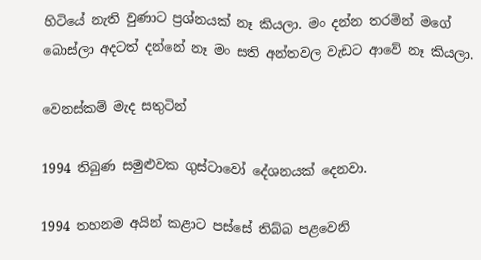හිටියේ නැති වුණාට ප්‍රශ්නයක් නෑ කියලා. මං දන්න තරමින් මගේ බොස්ලා අදටත් දන්නේ නෑ මං සති අන්තවල වැඩට ආවේ නෑ කියලා.

වෙනස්කම් මැද සතුටින්

1994 තිබුණ සමුළුවක ගුස්ටාවෝ දේශනයක් දෙනවා.

1994 තහනම අයින් කළාට පස්සේ තිබ්බ පළවෙනි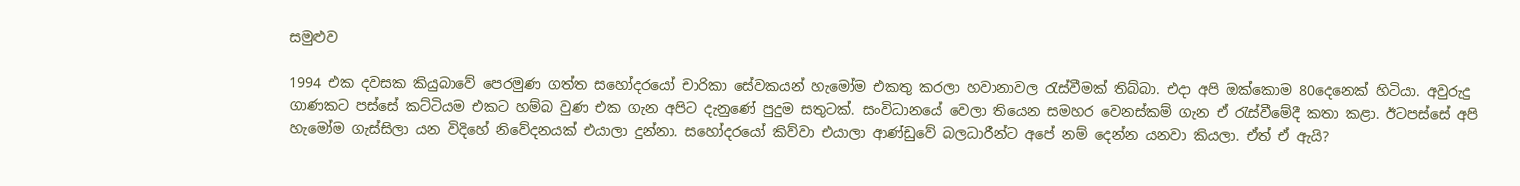සමුළුව

1994 එක දවසක කියුබාවේ පෙරමුණ ගත්ත සහෝදරයෝ චාරිකා සේවකයන් හැමෝම එකතු කරලා හවානාවල රැස්වීමක් තිබ්බා. එදා අපි ඔක්කොම 80දෙනෙක් හිටියා. අවුරුදු ගාණකට පස්සේ කට්ටියම එකට හම්බ වුණ එක ගැන අපිට දැනුණේ පුදුම සතුටක්. සංවිධානයේ වෙලා තියෙන සමහර වෙනස්කම් ගැන ඒ රැස්වීමේදී කතා කළා. ඊටපස්සේ අපි හැමෝම ගැස්සිලා යන විදිහේ නිවේදනයක් එයාලා දුන්නා. සහෝදරයෝ කිව්වා එයාලා ආණ්ඩුවේ බලධාරීන්ට අපේ නම් දෙන්න යනවා කියලා. ඒත් ඒ ඇයි?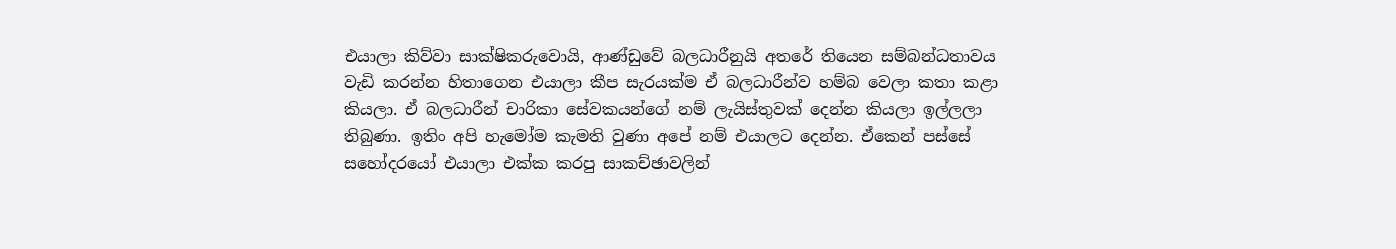එයාලා කිව්වා සාක්ෂිකරුවොයි, ආණ්ඩුවේ බලධාරීනුයි අතරේ තියෙන සම්බන්ධතාවය වැඩි කරන්න හිතාගෙන එයාලා කීප සැරයක්ම ඒ බලධාරීන්ව හම්බ වෙලා කතා කළා කියලා. ඒ බලධාරීන් චාරිකා සේවකයන්ගේ නම් ලැයිස්තුවක් දෙන්න කියලා ඉල්ලලා තිබුණා. ඉතිං අපි හැමෝම කැමති වුණා අපේ නම් එයාලට දෙන්න. ඒකෙන් පස්සේ සහෝදරයෝ එයාලා එක්ක කරපු සාකච්ඡාවලින්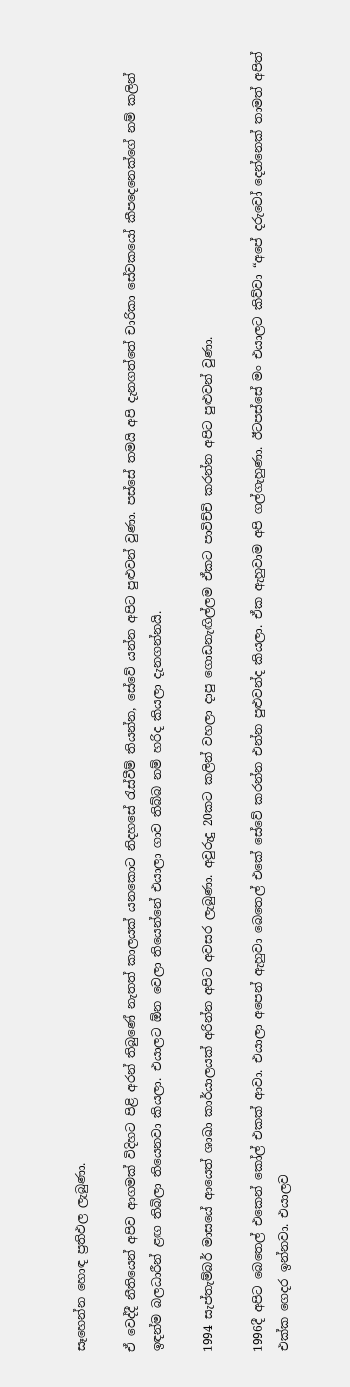සෑහෙන්න හොඳ ප්‍රතිඵල ලැබුණා.

ඒ වෙද්දී නීතියෙන් අපිව ආගමක් විදිහට පිළි අරන් තිබුණේ නැතත් කාලයක් යනකොට නිදහසේ රැස්වීම් තියන්න, සේවේ යන්න අපිට පුළුවන් වුණා. පස්සේ තමයි අපි දැනගත්තේ චාරිකා සේවකයෝ කීපදෙනෙක්ගේ නම් කලින් ඉඳන්ම බලධාරීන් ළඟ තිබිලා තියෙනවා කියලා. එයාලට ඕන වෙලා තියෙන්නේ එයාලා ගාව තිබ්බ නම් හරිද කියලා දැනගන්නයි.

1994 සැප්තැම්බර් මාසයේ ආයෙත් ශාඛා කාර්යාලයක් අරින්න අපිට අවසර ලැබුණා. අවුරුදු 20කට කලින් වහලා දාපු ගොඩනැඟිල්ලම ඒකට පාවිච්චි කරන්න අපිට පුළුවන් වුණා.

1996දී අපිට බෙතෙල් එකෙන් කෝල් එකක් ආවා. එයාලා අපෙන් ඇහුවා බෙතෙල් එකේ සේවේ කරන්න එන්න පුළුවන්ද කියලා. ඒක ඇහුවාම අපි ගල්ගැහුණා. ඊටපස්සේ මං එයාලට කිව්වා “අපේ දරුවෝ දෙන්නෙක් තාමත් අපිත් එක්ක ගෙදර ඉන්නවා. එයාලව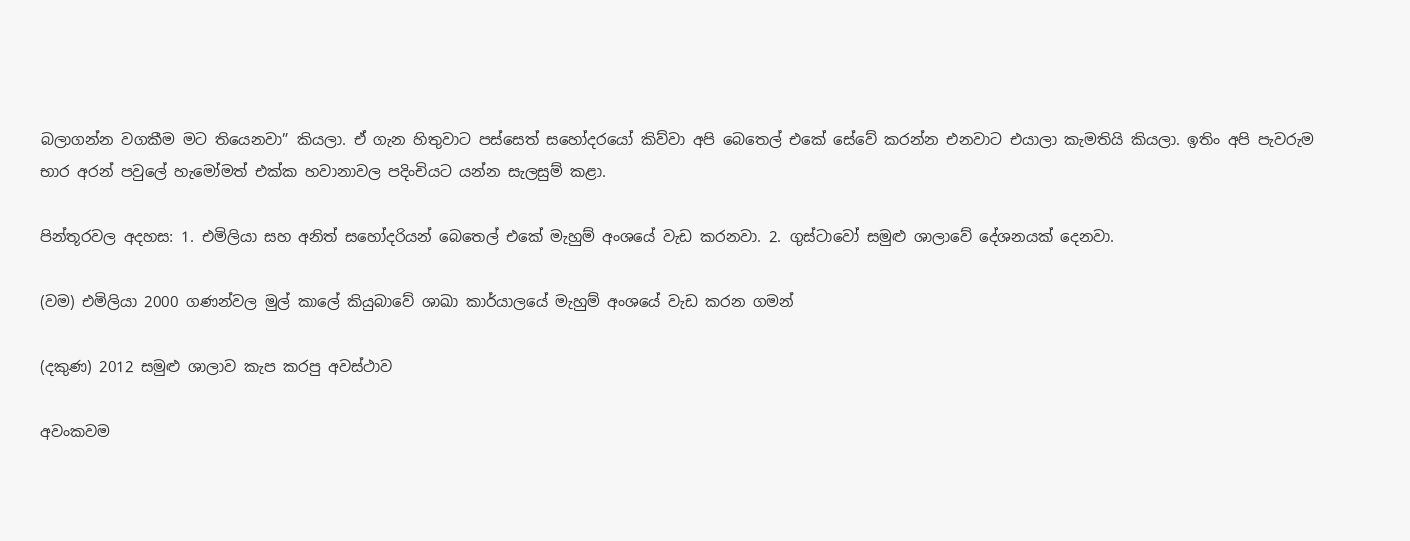බලාගන්න වගකීම මට තියෙනවා” කියලා. ඒ ගැන හිතුවාට පස්සෙත් සහෝදරයෝ කිව්වා අපි බෙතෙල් එකේ සේවේ කරන්න එනවාට එයාලා කැමතියි කියලා. ඉතිං අපි පැවරුම භාර අරන් පවුලේ හැමෝමත් එක්ක හවානාවල පදිංචියට යන්න සැලසුම් කළා.

පින්තූරවල අදහස: 1. එමිලියා සහ අනිත් සහෝදරියන් බෙතෙල් එකේ මැහුම් අංශයේ වැඩ කරනවා. 2. ගුස්ටාවෝ සමුළු ශාලාවේ දේශනයක් දෙනවා.

(වම) එමිලියා 2000 ගණන්වල මුල් කාලේ කියුබාවේ ශාඛා කාර්යාලයේ මැහුම් අංශයේ වැඩ කරන ගමන්

(දකුණ) 2012 සමුළු ශාලාව කැප කරපු අවස්ථාව

අවංකවම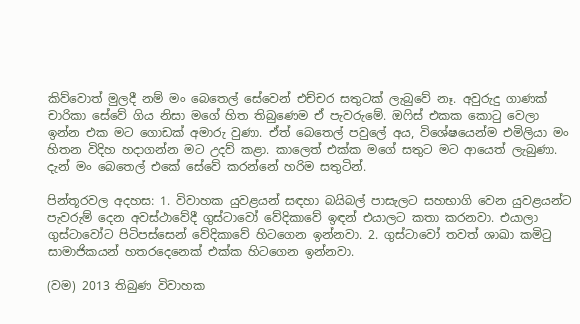කිව්වොත් මුලදී නම් මං බෙතෙල් සේවෙන් එච්චර සතුටක් ලැබුවේ නෑ. අවුරුදු ගාණක් චාරිකා සේවේ ගිය නිසා මගේ හිත තිබුණෙම ඒ පැවරුමේ. ඔෆිස් එකක කොටු වෙලා ඉන්න එක මට ගොඩක් අමාරු වුණා. ඒත් බෙතෙල් පවුලේ අය, විශේෂයෙන්ම එමිලියා මං හිතන විදිහ හදාගන්න මට උදව් කළා. කාලෙත් එක්ක මගේ සතුට මට ආයෙත් ලැබුණා. දැන් මං බෙතෙල් එකේ සේවේ කරන්නේ හරිම සතුටින්.

පින්තූරවල අදහස: 1. විවාහක යුවළයන් සඳහා බයිබල් පාසැලට සහභාගි වෙන යුවළයන්ට පැවරුම් දෙන අවස්ථාවේදී ගුස්ටාවෝ වේදිකාවේ ඉඳන් එයාලට කතා කරනවා. එයාලා ගුස්ටාවෝට පිටිපස්සෙන් වේදිකාවේ හිටගෙන ඉන්නවා. 2. ගුස්ටාවෝ තවත් ශාඛා කමිටු සාමාජිකයන් හතරදෙනෙක් එක්ක හිටගෙන ඉන්නවා.

(වම) 2013 තිබුණ විවාහක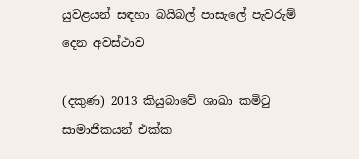යුවළයන් සඳහා බයිබල් පාසැලේ පැවරුම් දෙන අවස්ථාව

(දකුණ) 2013 කියුබාවේ ශාඛා කමිටු සාමාජිකයන් එක්ක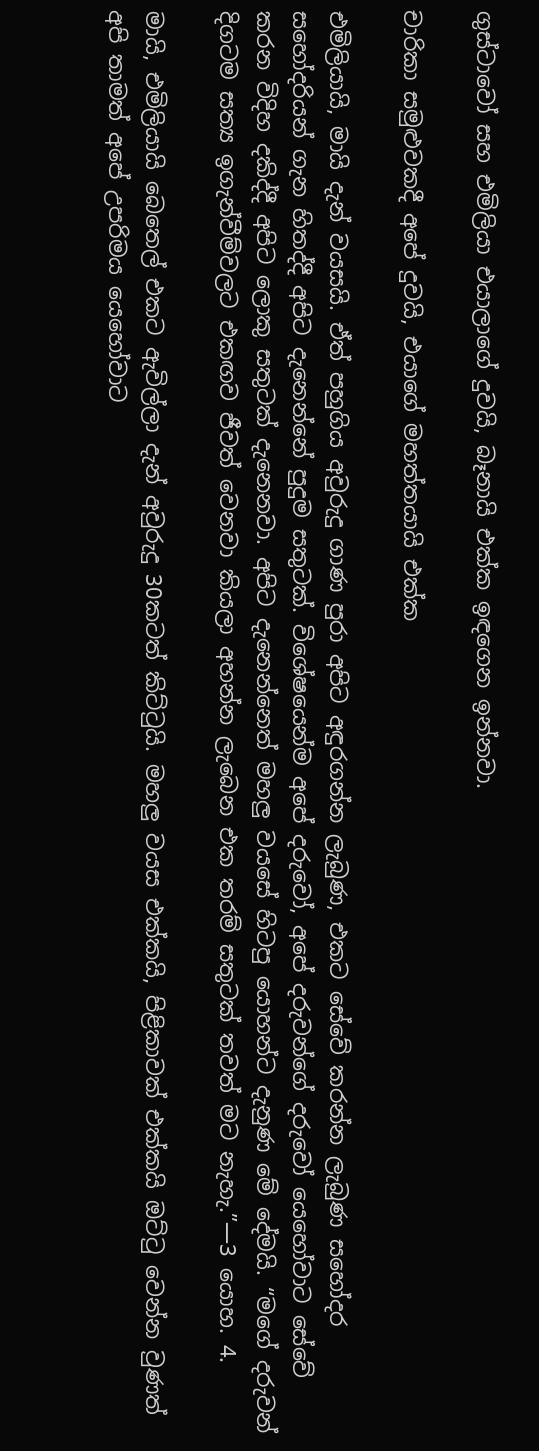ගුස්ටාවෝ සහ එමිලියා එයාලාගේ දුවයි, බෑනායි එක්ක ඉඳගෙන ඉන්නවා.

චාරිකා සමුළුවකදී අපේ දුවයි, එයාගේ මහත්තයායි එක්ක

එමිලියායි, මායි දැන් වයසයි. ඒත් පහුගිය අවුරුදු ගාණ පුරා අපිට අඳුරගන්න ලැබුණ, එකට සේවේ කරන්න ලැබුණ සහෝදර සහෝදරියන් ගැන හිතද්දී අපිට දැනෙන්නේ පුදුම සතුටක්. විශේෂයෙන්ම අපේ දරුවෝ, අපේ දරුවන්ගේ දරුවෝ යෙහෝවාට සේවේ කරන විදිහ දකිද්දී අපිට ලොකු සතුටක් දැනෙනවා. අපිට දැනෙන්නෙත් මහලු වයසේ හිටපු යොහන්ට දැනුණ මේ දේමයි. “මගේ දරුවන් දිගටම සත්‍ය ඉගැන්වීම්වලට එකඟව ජීවත් වෙනවා කියලා අහන්න ලැබෙන එක තරම් සතුටක් තවත් මට නැහැ.”—3 යොහ. 4.

මායි, එමිලියායි බෙතෙල් එකට ඇවිල්ලා දැන් අවුරුදු 30කටත් කිට්ටුයි. මහලු වයස එක්කයි, පිළිකාවක් එක්කයි ඔට්ටු වෙන්න වුණත් අපි තාමත් අපේ උපරිමය යෙහෝවාට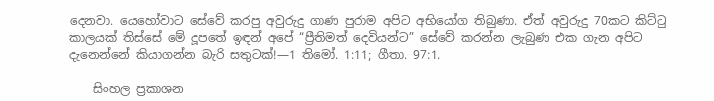දෙනවා. යෙහෝවාට සේවේ කරපු අවුරුදු ගාණ පුරාම අපිට අභියෝග තිබුණා. ඒත් අවුරුදු 70කට කිට්ටු කාලයක් තිස්සේ මේ දූපතේ ඉඳන් අපේ “ප්‍රීතිමත් දෙවියන්ට” සේවේ කරන්න ලැබුණ එක ගැන අපිට දැනෙන්නේ කියාගන්න බැරි සතුටක්!—1 තිමෝ. 1:11; ගීතා. 97:1.

    සිංහල ප්‍රකාශන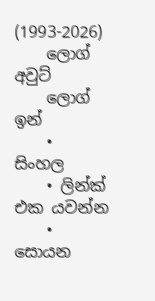(1993-2026)
    ලොග් අවුට්
    ලොග් ඉන්
    • සිංහල
    • ලින්ක් එක යවන්න
    • සොයන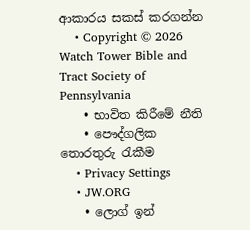ආකාරය සකස් කරගන්න
    • Copyright © 2026 Watch Tower Bible and Tract Society of Pennsylvania
    • භාවිත කිරීමේ නීති
    • පෞද්ගලික තොරතුරු රැකීම
    • Privacy Settings
    • JW.ORG
    • ලොග් ඉන්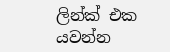ලින්ක් එක යවන්න